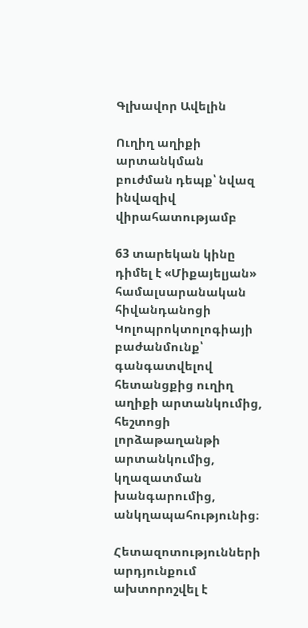Գլխավոր Ավելին

Ուղիղ աղիքի արտանկման բուժման դեպք՝ նվազ ինվազիվ վիրահատությամբ

63 տարեկան կինը դիմել է «Միքայելյան» համալսարանական հիվանդանոցի Կոլոպրոկտոլոգիայի բաժանմունք՝ գանգատվելով հետանցքից ուղիղ աղիքի արտանկումից, հեշտոցի լորձաթաղանթի արտանկումից, կղազատման խանգարումից, անկղապահությունից։

Հետազոտությունների արդյունքում ախտորոշվել է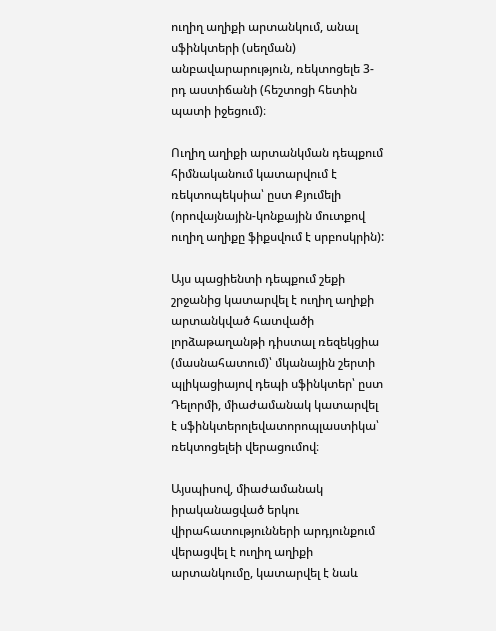ուղիղ աղիքի արտանկում, անալ սֆինկտերի (սեղման) անբավարարություն, ռեկտոցելե 3-րդ աստիճանի (հեշտոցի հետին պատի իջեցում)։

Ուղիղ աղիքի արտանկման դեպքում հիմնականում կատարվում է ռեկտոպեկսիա՝ ըստ Քյումելի (որովայնային-կոնքային մուտքով ուղիղ աղիքը ֆիքսվում է սրբոսկրին):

Այս պացիենտի դեպքում շեքի շրջանից կատարվել է ուղիղ աղիքի արտանկված հատվածի լորձաթաղանթի դիստալ ռեզեկցիա (մասնահատում)՝ մկանային շերտի պլիկացիայով դեպի սֆինկտեր՝ ըստ Դելորմի, միաժամանակ կատարվել է սֆինկտերոլեվատորոպլաստիկա՝ ռեկտոցելեի վերացումով։

Այսպիսով, միաժամանակ իրականացված երկու վիրահատությունների արդյունքում վերացվել է ուղիղ աղիքի արտանկումը, կատարվել է նաև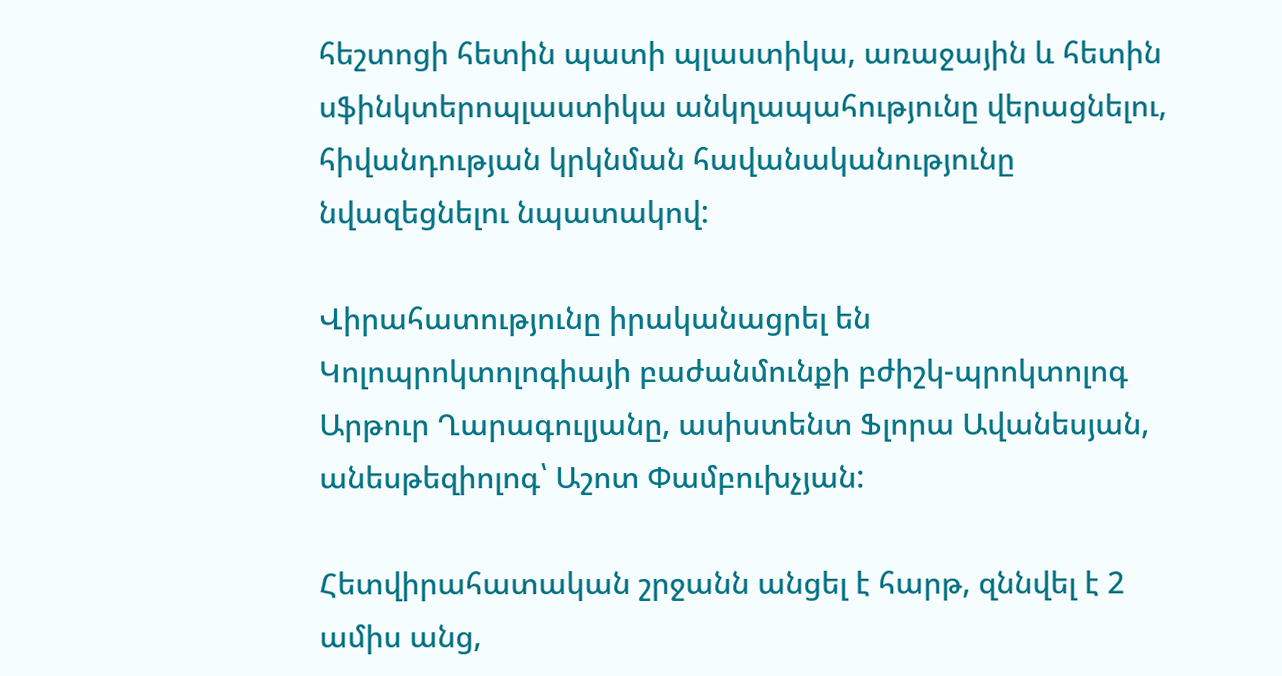հեշտոցի հետին պատի պլաստիկա, առաջային և հետին սֆինկտերոպլաստիկա անկղապահությունը վերացնելու, հիվանդության կրկնման հավանականությունը նվազեցնելու նպատակով:

Վիրահատությունը իրականացրել են Կոլոպրոկտոլոգիայի բաժանմունքի բժիշկ-պրոկտոլոգ Արթուր Ղարագուլյանը, ասիստենտ Ֆլորա Ավանեսյան, անեսթեզիոլոգ՝ Աշոտ Փամբուխչյան:

Հետվիրահատական շրջանն անցել է հարթ, զննվել է 2 ամիս անց,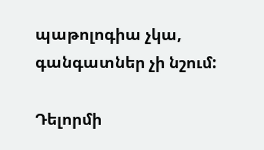պաթոլոգիա չկա, գանգատներ չի նշում:

Դելորմի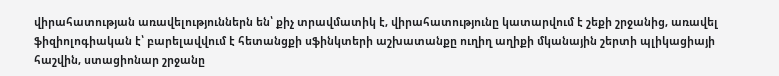վիրահատության առավելություններն են՝ քիչ տրավմատիկ է, վիրահատությունը կատարվում է շեքի շրջանից, առավել ֆիզիոլոգիական է՝ բարելավվում է հետանցքի սֆինկտերի աշխատանքը ուղիղ աղիքի մկանային շերտի պլիկացիայի հաշվին, ստացիոնար շրջանը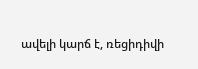ավելի կարճ է, ռեցիդիվի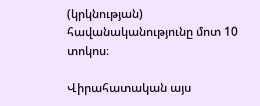(կրկնության) հավանականությունը մոտ 10 տոկոս։

Վիրահատական այս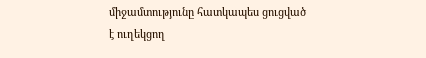միջամտությունը հատկապես ցուցված է ուղեկցող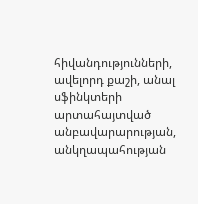հիվանդությունների, ավելորդ քաշի, անալ սֆինկտերի արտահայտված անբավարարության, անկղապահության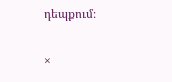դեպքում։

×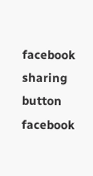facebook sharing button facebook